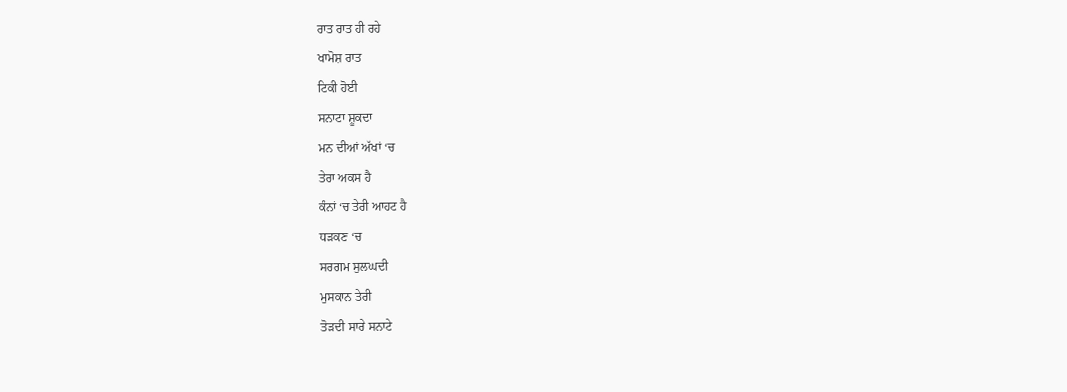ਰਾਤ ਰਾਤ ਹੀ ਰਹੇ
ਖਾਮੋਸ਼ ਰਾਤ
ਟਿਕੀ ਹੋਈ
ਸਨਾਟਾ ਸ਼ੂਕਦਾ
ਮਨ ਦੀਆਂ ਅੱਖਾਂ ‘ਚ
ਤੇਰਾ ਅਕਸ ਹੈ
ਕੰਨਾਂ ‘ਚ ਤੇਰੀ ਆਹਟ ਹੈ
ਧੜਕਣ ‘ਚ
ਸਰਗਮ ਸੁਲਘਦੀ
ਮੁਸਕਾਨ ਤੇਰੀ
ਤੋੜਦੀ ਸਾਰੇ ਸਨਾਟੇ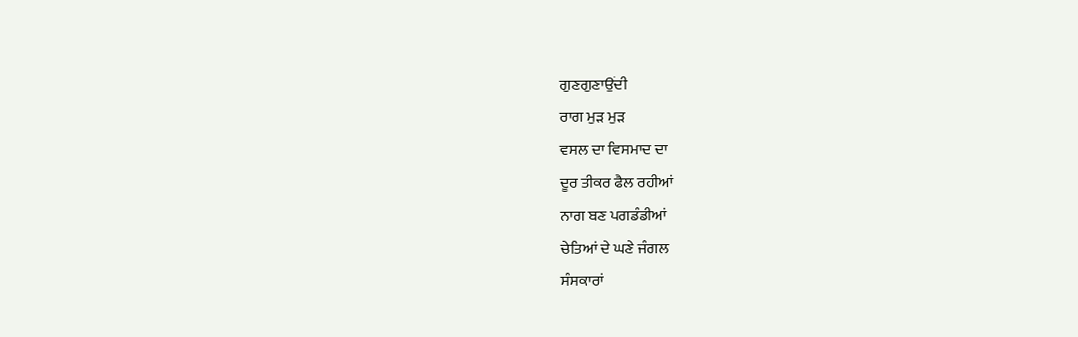ਗੁਣਗੁਣਾਉਂਦੀ
ਰਾਗ ਮੁੜ ਮੁੜ
ਵਸਲ ਦਾ ਵਿਸਮਾਦ ਦਾ
ਦੂਰ ਤੀਕਰ ਫੈਲ ਰਹੀਆਂ
ਨਾਗ ਬਣ ਪਗਡੰਡੀਆਂ
ਚੇਤਿਆਂ ਦੇ ਘਣੇ ਜੰਗਲ
ਸੰਸਕਾਰਾਂ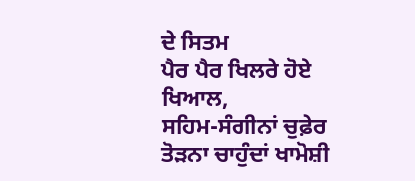ਦੇ ਸਿਤਮ
ਪੈਰ ਪੈਰ ਖਿਲਰੇ ਹੋਏ
ਖਿਆਲ,
ਸਹਿਮ-ਸੰਗੀਨਾਂ ਚੁਫ਼ੇਰ
ਤੋੜਨਾ ਚਾਹੁੰਦਾਂ ਖਾਮੋਸ਼ੀ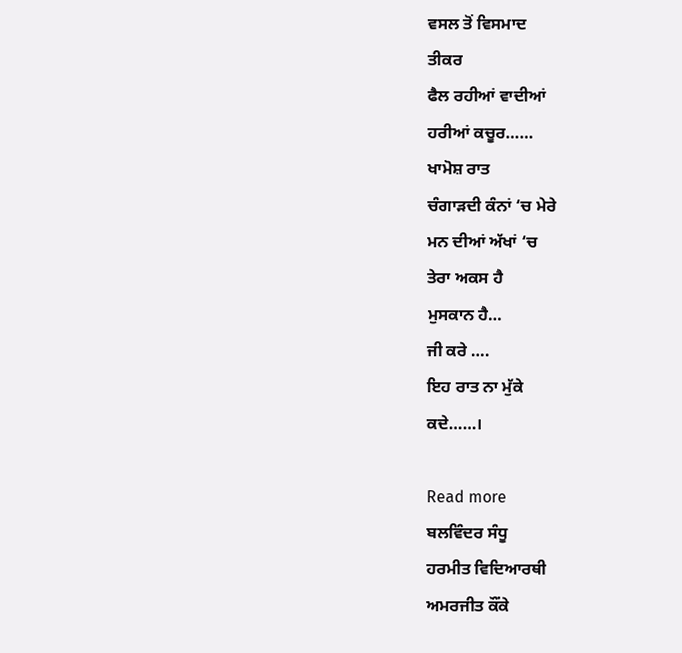ਵਸਲ ਤੋਂ ਵਿਸਮਾਦ
ਤੀਕਰ
ਫੈਲ ਰਹੀਆਂ ਵਾਦੀਆਂ
ਹਰੀਆਂ ਕਚੂਰ……
ਖਾਮੋਸ਼ ਰਾਤ
ਚੰਗਾੜਦੀ ਕੰਨਾਂ ‘ਚ ਮੇਰੇ
ਮਨ ਦੀਆਂ ਅੱਖਾਂ ‘ਚ
ਤੇਰਾ ਅਕਸ ਹੈ
ਮੁਸਕਾਨ ਹੈ…
ਜੀ ਕਰੇ ….
ਇਹ ਰਾਤ ਨਾ ਮੁੱਕੇ
ਕਦੇ……।

Read more
ਬਲਵਿੰਦਰ ਸੰਧੂ
ਹਰਮੀਤ ਵਿਦਿਆਰਥੀ
ਅਮਰਜੀਤ ਕੌਂਕੇ